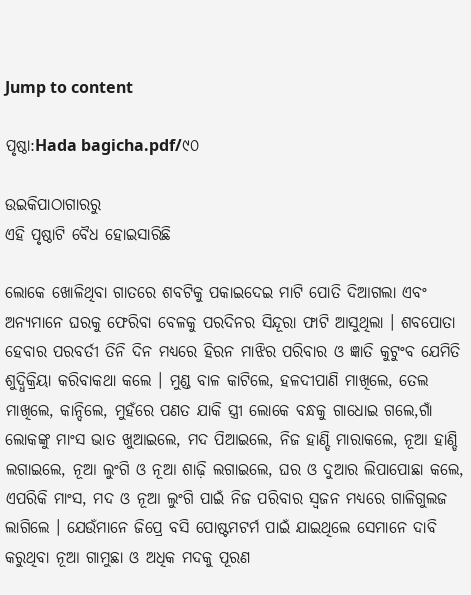Jump to content

ପୃଷ୍ଠା:Hada bagicha.pdf/୯୦

ଉଇକିପାଠାଗାର‌ରୁ
ଏହି ପୃଷ୍ଠାଟି ବୈଧ ହୋଇସାରିଛି

ଲୋକେ ଖୋଳିଥିବା ଗାତରେ ଶବଟିକୁ ପକାଇଦେଇ ମାଟି ପୋତି ଦିଆଗଲା ଏବଂ ଅନ୍ୟମାନେ ଘରକୁ ଫେରିବା ବେଳକୁ ପରଦିନର ସିନ୍ଦୂରା ଫାଟି ଆସୁଥିଲା । ଶବପୋତା ହେବାର ପରବର୍ତୀ ତିନି ଦିନ ମଧ୍ୟରେ ହିରନ ମାଝିର ପରିବାର ଓ ଜ୍ଞାତି କୁଟୁଂବ ଯେମିତି ଶୁଦ୍ଧିକ୍ରିୟା କରିବାକଥା କଲେ । ମୁଣ୍ଡ ବାଳ କାଟିଲେ, ହଳଦୀପାଣି ମାଖିଲେ, ତେଲ ମାଖିଲେ, କାନ୍ଦିଲେ, ମୁହଁରେ ପଣତ ଯାକି ସ୍ତ୍ରୀ ଲୋକେ ବନ୍ଧକୁ ଗାଧୋଇ ଗଲେ,ଗାଁ ଲୋକଙ୍କୁ ମାଂସ ଭାତ ଖୁଆଇଲେ, ମଦ ପିଆଇଲେ, ନିଜ ହାଣ୍ଡି ମାରାକଲେ, ନୂଆ ହାଣ୍ଡି ଲଗାଇଲେ, ନୂଆ ଲୁଂଗି ଓ ନୂଆ ଶାଢ଼ି ଲଗାଇଲେ, ଘର ଓ ଦୁଆର ଲିପାପୋଛା କଲେ, ଏପରିକି ମାଂସ, ମଦ ଓ ନୂଆ ଲୁଂଗି ପାଇଁ ନିଜ ପରିବାର ସ୍ୱଜନ ମଧ୍ୟରେ ଗାଳିଗୁଲଜ ଲାଗିଲେ । ଯେଉଁମାନେ ଜିପ୍ରେ ବସି ପୋଷ୍ଟମଟର୍ମ ପାଇଁ ଯାଇଥିଲେ ସେମାନେ ଦାବି କରୁଥିବା ନୂଆ ଗାମୁଛା ଓ ଅଧିକ ମଦକୁ ପୂରଣ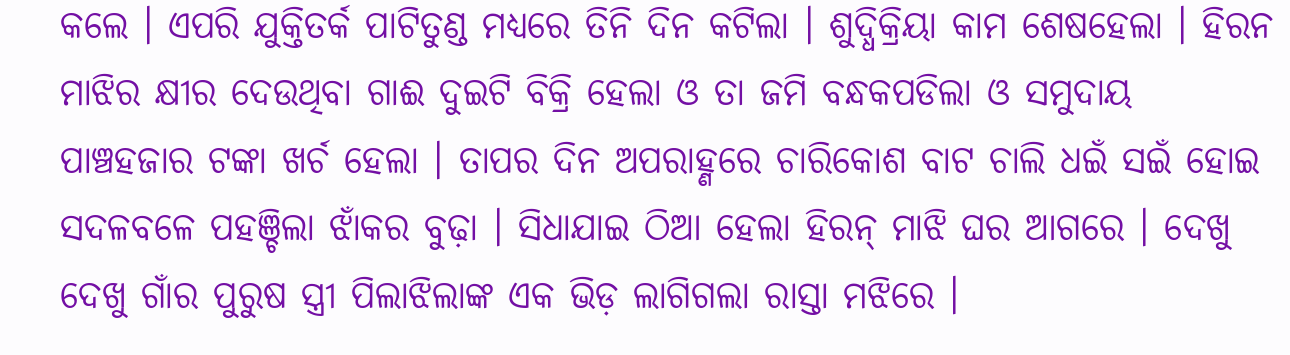କଲେ । ଏପରି ଯୁକ୍ତିତର୍କ ପାଟିତୁଣ୍ଡ ମଧ୍ୟରେ ତିନି ଦିନ କଟିଲା । ଶୁଦ୍ଧିକ୍ରିୟା କାମ ଶେଷହେଲା । ହିରନ ମାଝିର କ୍ଷୀର ଦେଉଥିବା ଗାଈ ଦୁଇଟି ବିକ୍ରି ହେଲା ଓ ତା ଜମି ବନ୍ଧକପଡିଲା ଓ ସମୁଦାୟ ପାଞ୍ଚହଜାର ଟଙ୍କା ଖର୍ଚ ହେଲା । ତାପର ଦିନ ଅପରାହ୍ଣରେ ଚାରିକୋଶ ବାଟ ଚାଲି ଧଇଁ ସଇଁ ହୋଇ ସଦଳବଳେ ପହଞ୍ଚିଲା ଝାଁକର ବୁଢ଼ା । ସିଧାଯାଇ ଠିଆ ହେଲା ହିରନ୍ ମାଝି ଘର ଆଗରେ । ଦେଖୁ ଦେଖୁ ଗାଁର ପୁରୁଷ ସ୍ତ୍ରୀ ପିଲାଝିଲାଙ୍କ ଏକ ଭିଡ଼ ଲାଗିଗଲା ରାସ୍ତା ମଝିରେ ।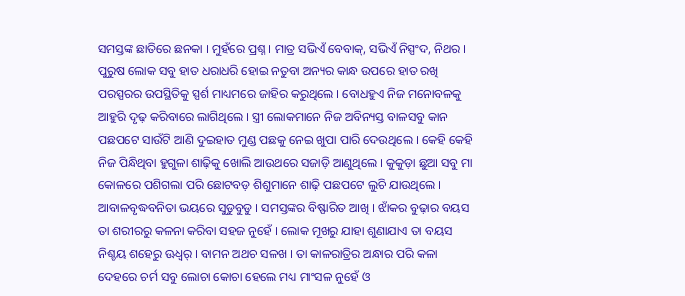ସମସ୍ତଙ୍କ ଛାତିରେ ଛନକା । ମୁହଁରେ ପ୍ରଶ୍ନ । ମାତ୍ର ସଭିଏଁ ବେବାକ୍, ସଭିଏଁ ନିସ୍ପଂଦ, ନିଥର । ପୁରୁଷ ଲୋକ ସବୁ ହାତ ଧରାଧରି ହୋଇ ନତୁବା ଅନ୍ୟର କାନ୍ଧ ଉପରେ ହାତ ରଖି ପରସ୍ପରର ଉପସ୍ଥିତିକୁ ସ୍ପର୍ଶ ମାଧ୍ୟମରେ ଜାହିର କରୁଥିଲେ । ବୋଧହୁଏ ନିଜ ମନୋବଳକୁ ଆହୁରି ଦୃଢ଼ କରିବାରେ ଲାଗିଥିଲେ । ସ୍ତ୍ରୀ ଲୋକମାନେ ନିଜ ଅବିନ୍ୟସ୍ତ ବାଳସବୁ କାନ ପଛପଟେ ସାଉଁଟି ଆଣି ଦୁଇହାତ ମୁଣ୍ଡ ପଛକୁ ନେଇ ଖୁପା ପାରି ଦେଉଥିଲେ । କେହି କେହି ନିଜ ପିନ୍ଧିଥିବା ହୁଗୁଳା ଶାଢ଼ିକୁ ଖୋଲି ଆଉଥରେ ସଜାଡ଼ି ଆଣୁଥିଲେ । କୁକୁଡ଼ା ଛୁଆ ସବୁ ମା କୋଳରେ ପଶିଗଲା ପରି ଛୋଟବଡ଼ ଶିଶୁମାନେ ଶାଢ଼ି ପଛପଟେ ଲୁଚି ଯାଉଥିଲେ । ଆବାଳବୃଦ୍ଧବନିତା ଭୟରେ ସୁଡୁବୁଡୁ । ସମସ୍ତଙ୍କର ବିଷ୍ଫାରିତ ଆଖି । ଝାଁକର ବୁଢ଼ାର ବୟସ ତା ଶରୀରରୁ କଳନା କରିବା ସହଜ ନୁହେଁ । ଲୋକ ମୂଖରୁ ଯାହା ଶୁଣାଯାଏ ତା ବୟସ ନିଶ୍ଚୟ ଶହେରୁ ଊଧ୍ୱର୍ । ବାମନ ଅଥଚ ସଳଖ । ତା କାଳରାତ୍ରିର ଅନ୍ଧାର ପରି କଳା ଦେହରେ ଚର୍ମ ସବୁ ଲୋଚା କୋଚା ହେଲେ ମଧ୍ୟ ମାଂସଳ ନୁହେଁ ଓ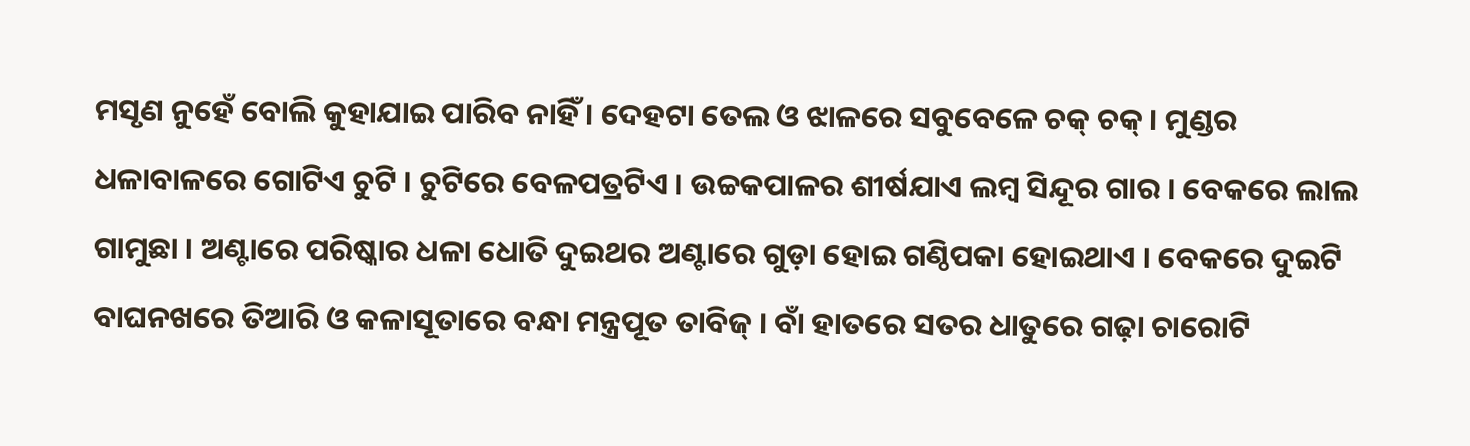ମସୃଣ ନୁହେଁ ବୋଲି କୁହାଯାଇ ପାରିବ ନାହିଁ । ଦେହଟା ତେଲ ଓ ଝାଳରେ ସବୁବେଳେ ଚକ୍ ଚକ୍ । ମୁଣ୍ଡର ଧଳାବାଳରେ ଗୋଟିଏ ଚୁଟି । ଚୁଟିରେ ବେଳପତ୍ରଟିଏ । ଉଚ୍ଚକପାଳର ଶୀର୍ଷଯାଏ ଲମ୍ବ ସିନ୍ଦୂର ଗାର । ବେକରେ ଲାଲ ଗାମୁଛା । ଅଣ୍ଟାରେ ପରିଷ୍କାର ଧଳା ଧୋତି ଦୁଇଥର ଅଣ୍ଟାରେ ଗୁଡ଼ା ହୋଇ ଗଣ୍ଠିପକା ହୋଇଥାଏ । ବେକରେ ଦୁଇଟି ବାଘନଖରେ ତିଆରି ଓ କଳାସୂତାରେ ବନ୍ଧା ମନ୍ତ୍ରପୂତ ତାବିଜ୍ । ବାଁ ହାତରେ ସତର ଧାତୁରେ ଗଢ଼ା ଚାରୋଟି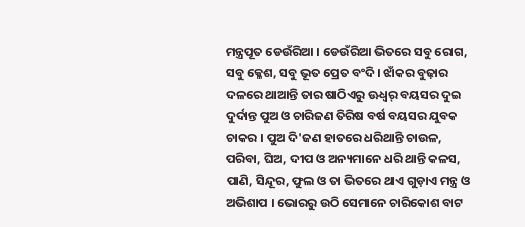ମନ୍ତ୍ରପୂତ ଡେଉଁରିଆ । ଡେଉଁରିଆ ଭିତରେ ସବୁ ରୋଗ, ସବୁ କ୍ଳେଶ, ସବୁ ଭୂତ ପ୍ରେତ ବଂଦି । ଝାଁକର ବୁଢ଼ାର ଦଳରେ ଥାଆନ୍ତି ତାର ଷାଠିଏରୁ ଊଧ୍ୱର୍ ବୟସର ଦୁଇ ଦୁର୍ଦାନ୍ତ ପୁଅ ଓ ଚାରିଜଣ ତିରିଷ ବର୍ଷ ବୟସର ଯୁବକ ଚାକର । ପୁଅ ଦି'ଜଣ ହାତରେ ଧରିଥାନ୍ତି ଚାଉଳ, ପରିବା, ଘିଅ, ଦୀପ ଓ ଅନ୍ୟମାନେ ଧରି ଥାନ୍ତି କଳସ, ପାଣି, ସିନ୍ଦୂର, ଫୁଲ ଓ ତା ଭିତରେ ଥାଏ ଗୁଡ଼ାଏ ମନ୍ତ୍ର ଓ ଅଭିଶାପ । ଭୋରରୁ ଉଠି ସେମାନେ ଚାରିକୋଶ ବାଟ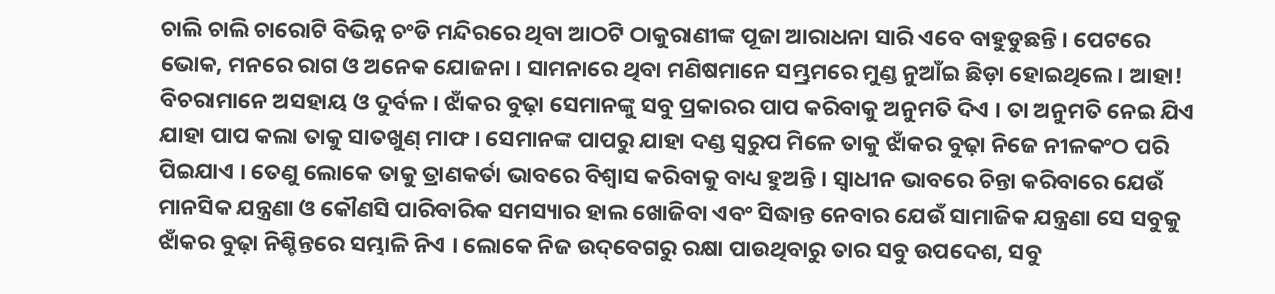ଚାଲି ଚାଲି ଚାରୋଟି ବିଭିନ୍ନ ଚଂଡି ମନ୍ଦିରରେ ଥିବା ଆଠଟି ଠାକୁରାଣୀଙ୍କ ପୂଜା ଆରାଧନା ସାରି ଏବେ ବାହୁଡୁଛନ୍ତି । ପେଟରେ ଭୋକ, ମନରେ ରାଗ ଓ ଅନେକ ଯୋଜନା । ସାମନାରେ ଥିବା ମଣିଷମାନେ ସମ୍ଭ୍ରମରେ ମୁଣ୍ଡ ନୁଆଁଇ ଛିଡ଼ା ହୋଇଥିଲେ । ଆହା! ବିଚରାମାନେ ଅସହାୟ ଓ ଦୁର୍ବଳ । ଝାଁକର ବୁଢ଼ା ସେମାନଙ୍କୁ ସବୁ ପ୍ରକାରର ପାପ କରିବାକୁ ଅନୁମତି ଦିଏ । ତା ଅନୁମତି ନେଇ ଯିଏ ଯାହା ପାପ କଲା ତାକୁ ସାତଖୁଣ୍ ମାଫ । ସେମାନଙ୍କ ପାପରୁ ଯାହା ଦଣ୍ଡ ସ୍ୱରୁପ ମିଳେ ତାକୁ ଝାଁକର ବୁଢ଼ା ନିଜେ ନୀଳକଂଠ ପରି ପିଇଯାଏ । ତେଣୁ ଲୋକେ ତାକୁ ତ୍ରାଣକର୍ତା ଭାବରେ ବିଶ୍ୱାସ କରିବାକୁ ବାଧ୍ୟ ହୁଅନ୍ତି । ସ୍ୱାଧୀନ ଭାବରେ ଚିନ୍ତା କରିବାରେ ଯେଉଁ ମାନସିକ ଯନ୍ତ୍ରଣା ଓ କୌଣସି ପାରିବାରିକ ସମସ୍ୟାର ହାଲ ଖୋଜିବା ଏବଂ ସିଦ୍ଧାନ୍ତ ନେବାର ଯେଉଁ ସାମାଜିକ ଯନ୍ତ୍ରଣା ସେ ସବୁକୁ ଝାଁକର ବୁଢ଼ା ନିଶ୍ଚିନ୍ତରେ ସମ୍ଭାଳି ନିଏ । ଲୋକେ ନିଜ ଉଦ୍‌ବେଗରୁ ରକ୍ଷା ପାଉଥିବାରୁ ତାର ସବୁ ଉପଦେଶ, ସବୁ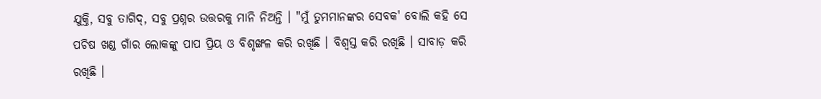ଯୁକ୍ତି, ସବୁ ତାଗିଦ୍, ସବୁ ପ୍ରଶ୍ନର ଉତ୍ତରକୁ ମାନି ନିଅନ୍ତି । "ମୁଁ ତୁମମାନଙ୍କର ସେବକ' ବୋଲି କହି ସେ ପଚିଷ ଖଣ୍ଡ ଗାଁର ଲୋକଙ୍କୁ ପାପ ପ୍ରିୟ ଓ ବିଶୃଙ୍ଖଳ କରି ରଖିଛି । ବିଶ୍ୱସ୍ତ କରି ରଖିଛି । ସାବାଡ଼ କରି ରଖିଛି ।